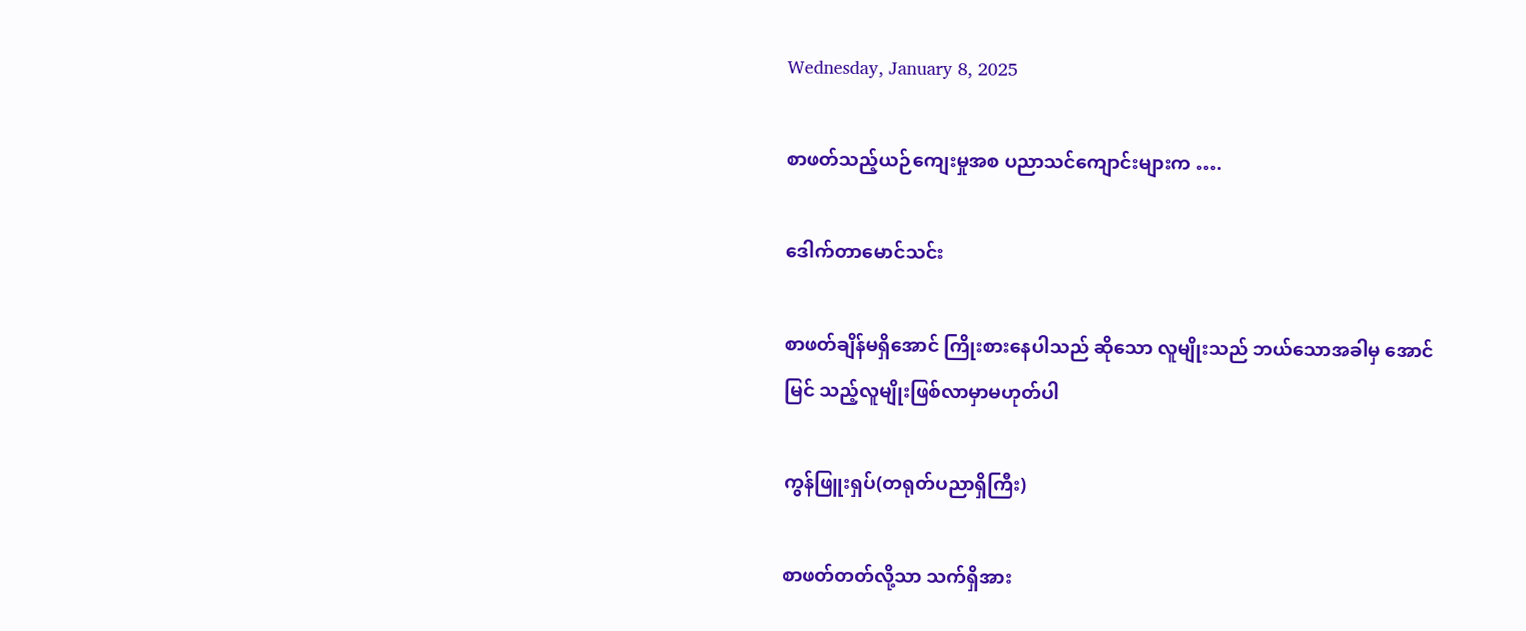Wednesday, January 8, 2025

စာဖတ်သည့်ယဉ်ကျေးမှုအစ ပညာသင်ကျောင်းများက ….

ဒေါက်တာမောင်သင်း

စာဖတ်ချိန်မရှိအောင် ကြိုးစားနေပါသည် ဆိုသော လူမျိုးသည် ဘယ်သောအခါမှ အောင်မြင် သည့်လူမျိုးဖြစ်လာမှာမဟုတ်ပါ

ကွန်ဖြူးရှပ်(တရုတ်ပညာရှိကြီး)

စာဖတ်တတ်လို့သာ သက်ရှိအား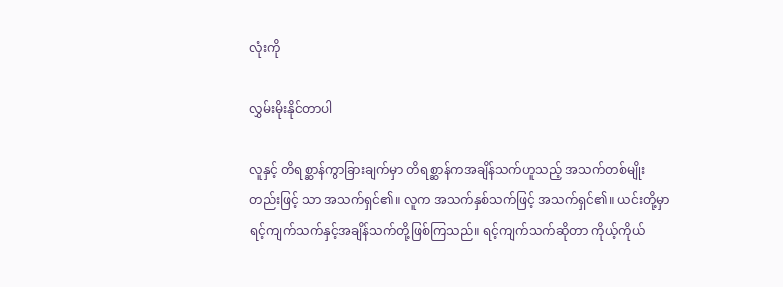လုံးကို

လွှမ်းမိုးနိုင်တာပါ

လူနှင့် တိရစ္ဆာန်ကွာခြားချက်မှာ တိရစ္ဆာန်ကအချိန်သက်ဟူသည့် အသက်တစ်မျိုးတည်းဖြင့် သာ အသက်ရှင်၏။ လူက အသက်နှစ်သက်ဖြင့် အသက်ရှင်၏။ ယင်းတို့မှာရင့်ကျက်သက်နှင့်အချိန်သက်တို့ဖြစ်ကြသည်။ ရင့်ကျက်သက်ဆိုတာ ကိုယ့်ကိုယ်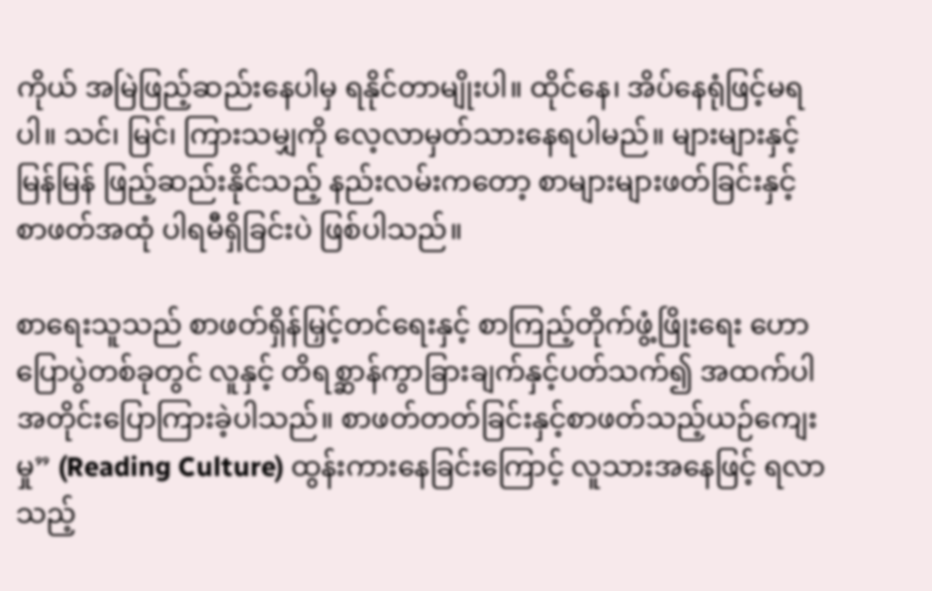ကိုယ် အမြဲဖြည့်ဆည်းနေပါမှ ရနိုင်တာမျိုးပါ။ ထိုင်နေ၊ အိပ်နေရုံဖြင့်မရပါ။ သင်၊ မြင်၊ ကြားသမျှကို လေ့လာမှတ်သားနေရပါမည်။ များများနှင့်မြန်မြန် ဖြည့်ဆည်းနိုင်သည့် နည်းလမ်းကတော့ စာများများဖတ်ခြင်းနှင့် စာဖတ်အထုံ ပါရမီရှိခြင်းပဲ ဖြစ်ပါသည်။

စာရေးသူသည် စာဖတ်ရှိန်မြှင့်တင်ရေးနှင့် စာကြည့်တိုက်ဖွံ့ဖြိုးရေး ဟောပြောပွဲတစ်ခုတွင် လူနှင့် တိရစ္ဆာန်ကွာခြားချက်နှင့်ပတ်သက်၍ အထက်ပါအတိုင်းပြောကြားခဲ့ပါသည်။ စာဖတ်တတ်ခြင်းနှင့်စာဖတ်သည့်ယဉ်ကျေးမှု” (Reading Culture) ထွန်းကားနေခြင်းကြောင့် လူသားအနေဖြင့် ရလာ သည့်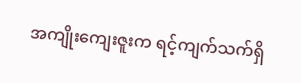အကျိုးကျေးဇူးက ရင့်ကျက်သက်ရှိ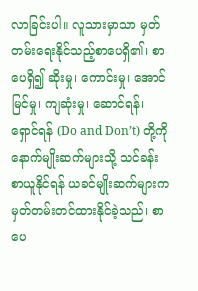လာခြင်းပါ။ လူသားမှာသာ မှတ်တမ်းရေးနိုင်သည့်စာပေရှိ၏၊ စာပေရှိ၍ ဆိုးမှု၊ ကောင်းမှု၊ အောင်မြင်မှု၊ ကျဆုံးမှု၊ ဆောင်ရန်၊ ရှောင်ရန် (Do and Don’t) တို့ကို နောက်မျိုးဆက်များသို့ သင်ခန်းစာယူနိုင်ရန် ယခင်မျိုးဆက်များက မှတ်တမ်းတင်ထားနိုင်ခဲ့သည်၊ စာပေ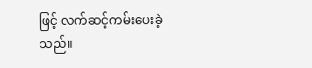ဖြင့် လက်ဆင့်ကမ်းပေးခဲ့သည်။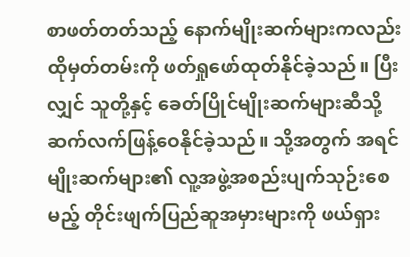စာဖတ်တတ်သည့် နောက်မျိုးဆက်များကလည်း ထိုမှတ်တမ်းကို ဖတ်ရှုဖော်ထုတ်နိုင်ခဲ့သည်။ ပြီးလျှင် သူတို့နှင့် ခေတ်ပြိုင်မျိုးဆက်များဆီသို့ ဆက်လက်ဖြန့်ဝေနိုင်ခဲ့သည်။ သို့အတွက် အရင်မျိုးဆက်များ၏ လူ့အဖွဲ့အစည်းပျက်သုဉ်းစေမည့် တိုင်းဖျက်ပြည်ဆူအမှားများကို ဖယ်ရှား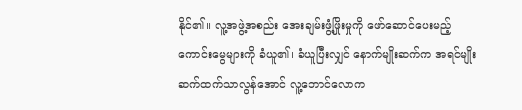နိုင်၏။ လူ့အဖွဲ့အစည်း အေးချမ်းဖွံ့ဖြိုးမှုကို ဖော်ဆောင်ပေးမည့် ကောင်းမွေများကို ခံယူ၏၊ ခံယူပြီးလျှင် နောက်မျိုးဆက်က အရင်မျိုးဆက်ထက်သာလွန်အောင် လူ့ဘောင်လောက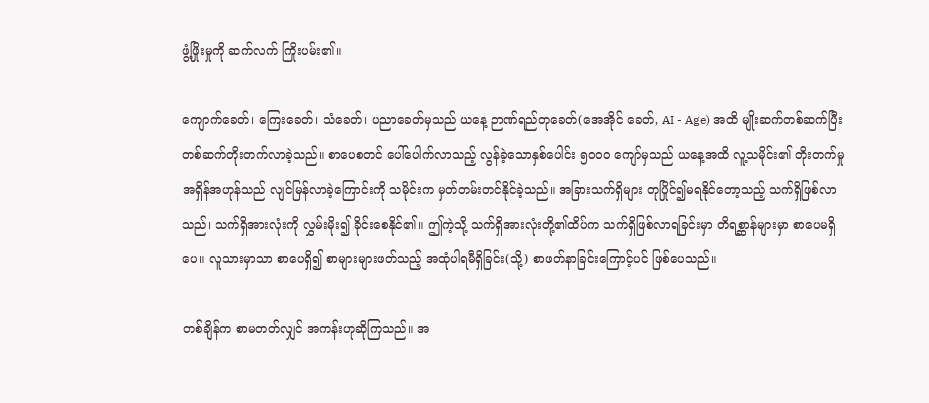ဖွံ့ဖြိုးမှုကို ဆက်လက် ကြိုးပမ်း၏။

ကျောက်ခေတ်၊ ကြေးခေတ်၊ သံခေတ်၊ ပညာခေတ်မှသည် ယနေ့ ဉာဏ်ရည်တုခေတ်(အေအိုင် ခေတ်, AI - Age) အထိ မျိုးဆက်တစ်ဆက်ပြီး တစ်ဆက်တိုးတက်လာခဲ့သည်။ စာပေစတင် ပေါ်ပေါက်လာသည့် လွန်ခဲ့သောနှစ်ပေါင်း ၅၀၀၀ ကျော်မှသည် ယနေ့အထိ လူ့သမိုင်း၏ တိုးတက်မှု အရှိန်အဟုန်သည် လျင်မြန်လာခဲ့ကြောင်းကို သမိုင်းက မှတ်တမ်းတင်နိုင်ခဲ့သည်။ အခြားသက်ရှိများ တုပြိုင်၍မရနိုင်တော့သည့် သက်ရှိဖြစ်လာသည်၊ သက်ရှိအားလုံးကို လွှမ်းမိုး၍ ခိုင်းစေနိုင်၏။ ဤကဲ့သို့ သက်ရှိအားလုံးတို့၏ထိပ်က သက်ရှိဖြစ်လာရခြင်းမှာ တိရစ္ဆာန်များမှာ စာပေမရှိပေ။ လူသားမှာသာ စာပေရှိ၍ စာများများဖတ်သည့် အထုံပါရမီရှိခြင်း(သို့) စာဖတ်နာခြင်းကြောင့်ပင် ဖြစ်ပေသည်။

တစ်ချိန်က စာမတတ်လျှင် အကန်းဟုဆိုကြသည်။ အ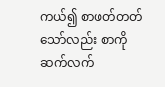ကယ်၍ စာဖတ်တတ်သော်လည်း စာကို ဆက်လက်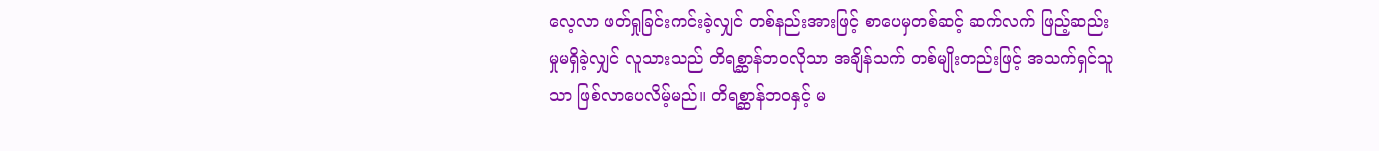လေ့လာ ဖတ်ရှုခြင်းကင်းခဲ့လျှင် တစ်နည်းအားဖြင့် စာပေမှတစ်ဆင့် ဆက်လက် ဖြည့်ဆည်းမှုမရှိခဲ့လျှင် လူသားသည် တိရစ္ဆာန်ဘဝလိုသာ အချိန်သက် တစ်မျိုးတည်းဖြင့် အသက်ရှင်သူသာ ဖြစ်လာပေလိမ့်မည်။ တိရစ္ဆာန်ဘဝနှင့် မ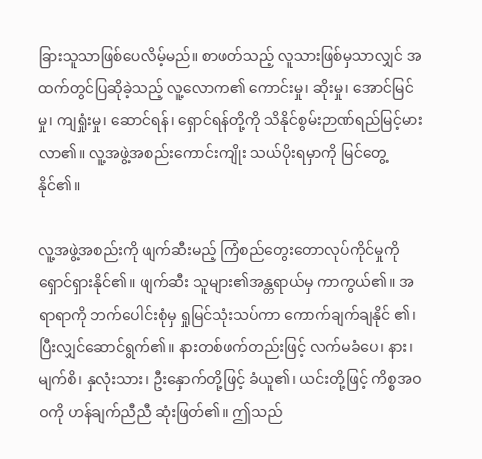ခြားသူသာဖြစ်ပေလိမ့်မည်။ စာဖတ်သည့် လူသားဖြစ်မှသာလျှင် အထက်တွင်ပြဆိုခဲ့သည့် လူ့လောက၏ ကောင်းမှု၊ ဆိုးမှု၊ အောင်မြင်မှု၊ ကျရှုံးမှု၊ ဆောင်ရန်၊ ရှောင်ရန်တို့ကို သိနိုင်စွမ်းဉာဏ်ရည်မြင့်မားလာ၏။ လူ့အဖွဲ့အစည်းကောင်းကျိုး သယ်ပိုးရမှာကို မြင်တွေ့နိုင်၏။

လူ့အဖွဲ့အစည်းကို ဖျက်ဆီးမည့် ကြံစည်တွေးတောလုပ်ကိုင်မှုကို ရှောင်ရှားနိုင်၏။ ဖျက်ဆီး သူများ၏အန္တရာယ်မှ ကာကွယ်၏။ အရာရာကို ဘက်ပေါင်းစုံမှ ရှုမြင်သုံးသပ်ကာ ကောက်ချက်ချနိုင် ၏၊ ပြီးလျှင်ဆောင်ရွက်၏။ နားတစ်ဖက်တည်းဖြင့် လက်မခံပေ၊ နား၊ မျက်စိ၊ နှလုံးသား၊ ဦးနှောက်တို့ဖြင့် ခံယူ၏၊ ယင်းတို့ဖြင့် ကိစ္စအဝဝကို ဟန်ချက်ညီညီ ဆုံးဖြတ်၏။ ဤသည်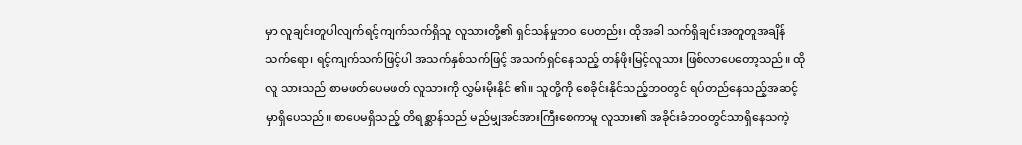မှာ လူချင်းတူပါလျက်ရင့်ကျက်သက်ရှိသူ လူသားတို့၏ ရှင်သန်မှုဘဝ ပေတည်း၊ ထိုအခါ သက်ရှိချင်းအတူတူအချိန်သက်ရော၊ ရင့်ကျက်သက်ဖြင့်ပါ အသက်နှစ်သက်ဖြင့် အသက်ရှင်နေသည့် တန်ဖိုးမြင့်လူသား ဖြစ်လာပေတော့သည်။ ထိုလူ သားသည် စာမဖတ်ပေမဖတ် လူသားကို လွှမ်းမိုးနိုင် ၏။ သူတို့ကို စေခိုင်းနိုင်သည့်ဘဝတွင် ရပ်တည်နေသည့်အဆင့်မှာရှိပေသည်။ စာပေမရှိသည့် တိရစ္ဆာန်သည် မည်မျှအင်အားကြီးစေကာမူ လူသား၏ အခိုင်းခံဘဝတွင်သာရှိနေသကဲ့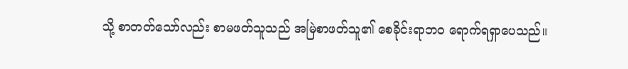သို့ စာတတ်သော်လည်း စာမဖတ်သူသည် အမြဲစာဖတ်သူ၏ စေခိုင်းရာဘဝ ရောက်ရရှာပေသည်။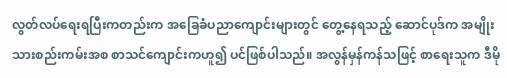လွတ်လပ်ရေးရပြီးကတည်းက အခြေခံပညာကျောင်းများတွင် တွေ့နေရသည့် ဆောင်ပုဒ်က အမျိုးသားစည်းကမ်းအစ စာသင်ကျောင်းကဟူ၍ ပင်ဖြစ်ပါသည်။ အလွန်မှန်ကန်သဖြင့် စာရေးသူက ဒီမို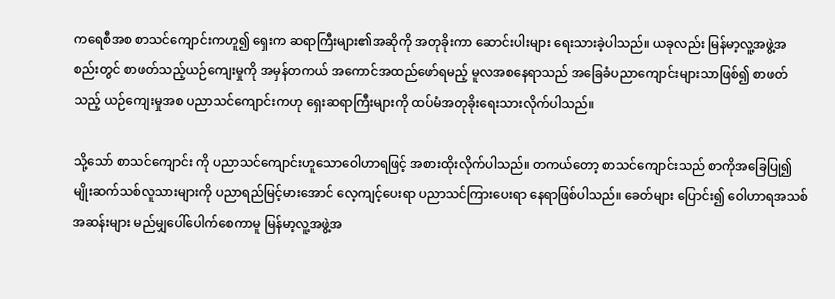ကရေစီအစ စာသင်ကျောင်းကဟူ၍ ရှေးက ဆရာကြီးများ၏အဆိုကို အတုခိုးကာ ဆောင်းပါးများ ရေးသားခဲ့ပါသည်။ ယခုလည်း မြန်မာ့လူ့အဖွဲ့အစည်းတွင် စာဖတ်သည့်ယဉ်ကျေးမှုကို အမှန်တကယ် အကောင်အထည်ဖော်ရမည့် မူလအစနေရာသည် အခြေခံပညာကျောင်းများသာဖြစ်၍ စာဖတ်သည့် ယဉ်ကျေးမှုအစ ပညာသင်ကျောင်းကဟု ရှေးဆရာကြီးများကို ထပ်မံအတုခိုးရေးသားလိုက်ပါသည်။

သို့သော် စာသင်ကျောင်း ကို ပညာသင်ကျောင်းဟူသောဝေါဟာရဖြင့် အစားထိုးလိုက်ပါသည်။ တကယ်တော့ စာသင်ကျောင်းသည် စာကိုအခြေပြု၍ မျိုးဆက်သစ်လူသားများကို ပညာရည်မြင့်မားအောင် လေ့ကျင့်ပေးရာ ပညာသင်ကြားပေးရာ နေရာဖြစ်ပါသည်။ ခေတ်များ ပြောင်း၍ ဝေါဟာရအသစ်အဆန်းများ မည်မျှပေါ်ပေါက်စေကာမူ မြန်မာ့လူ့အဖွဲ့အ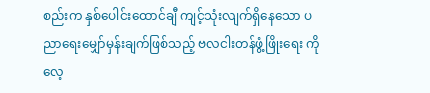စည်းက နှစ်ပေါင်းထောင်ချီ ကျင့်သုံးလျက်ရှိနေသော ပညာရေးမျှော်မှန်းချက်ဖြစ်သည့် ဗလငါးတန်ဖွံ့ဖြိုးရေး ကို လေ့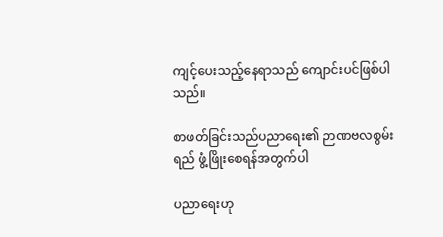ကျင့်ပေးသည့်နေရာသည် ကျောင်းပင်ဖြစ်ပါသည်။

စာဖတ်ခြင်းသည်ပညာရေး၏ ဉာဏဗလစွမ်းရည် ဖွံ့ဖြိုးစေရန်အတွက်ပါ

ပညာရေးဟု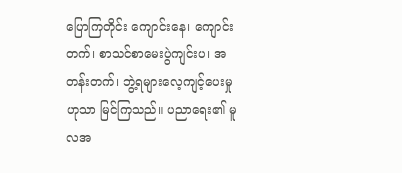ပြောကြတိုင်း ကျောင်းနေ၊ ကျောင်းတက်၊ စာသင်စာမေးပွဲကျင်းပ၊ အတန်းတက်၊ ဘွဲ့ရများလေ့ကျင့်ပေးမှုဟုသာ မြင်ကြသည်။ ပညာရေး၏ မူလအ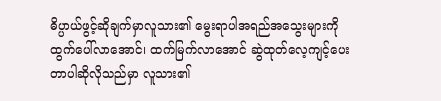ဓိပ္ပာယ်ဖွင့်ဆိုချက်မှာလူသား၏ မွေးရာပါအရည်အသွေးများကို ထွက်ပေါ်လာအောင်၊ ထက်မြက်လာအောင် ဆွဲထုတ်လေ့ကျင့်ပေး တာပါဆိုလိုသည်မှာ လူသား၏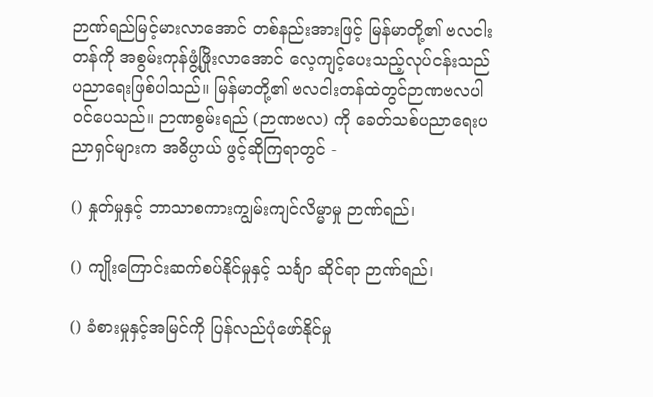ဉာဏ်ရည်မြင့်မားလာအောင် တစ်နည်းအားဖြင့် မြန်မာတို့၏ ဗလငါးတန်ကို အစွမ်းကုန်ဖွံ့ဖြိုးလာအောင် လေ့ကျင့်ပေးသည့်လုပ်ငန်းသည် ပညာရေးဖြစ်ပါသည်။ မြန်မာတို့၏ ဗလငါးတန်ထဲတွင်ဉာဏဗလပါဝင်ပေသည်။ ဉာဏစွမ်းရည် (ဉာဏဗလ) ကို ခေတ်သစ်ပညာရေးပညာရှင်များက အဓိပ္ပာယ် ဖွင့်ဆိုကြရာတွင် -

() နှုတ်မှုနှင့် ဘာသာစကားကျွမ်းကျင်လိမ္မာမှု ဉာဏ်ရည်၊

() ကျိုးကြောင်းဆက်စပ်နိုင်မှုနှင့် သင်္ချာ ဆိုင်ရာ ဉာဏ်ရည်၊

() ခံစားမှုနှင့်အမြင်ကို ပြန်လည်ပုံဖော်နိုင်မှု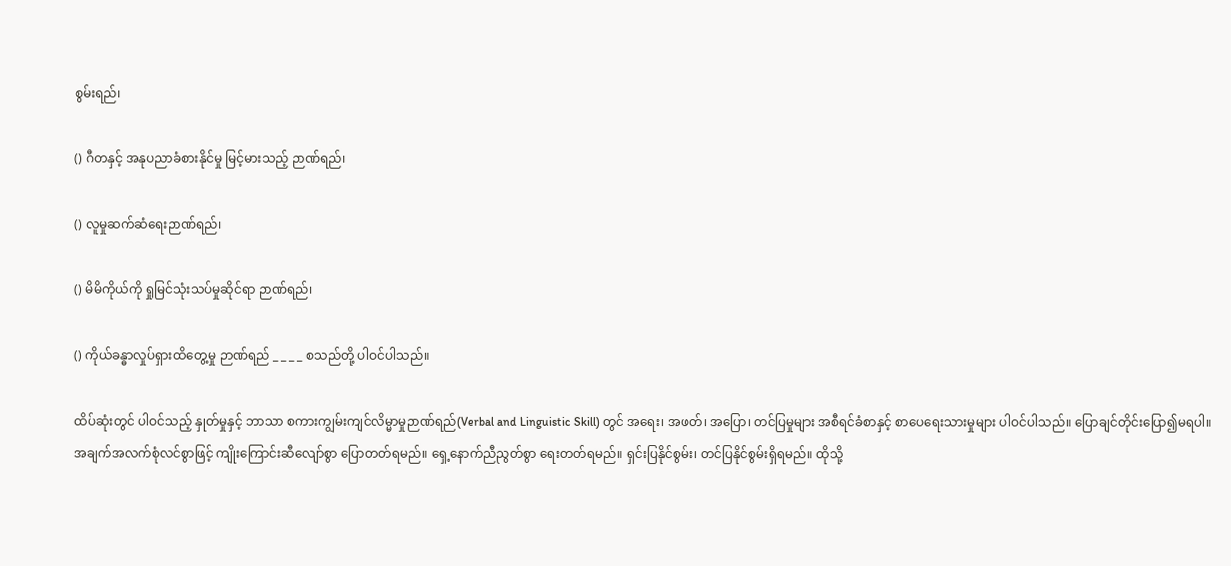စွမ်းရည်၊

() ဂီတနှင့် အနုပညာခံစားနိုင်မှု မြင့်မားသည့် ဉာဏ်ရည်၊

() လူမှုဆက်ဆံရေးဉာဏ်ရည်၊

() မိမိကိုယ်ကို ရှုမြင်သုံးသပ်မှုဆိုင်ရာ ဉာဏ်ရည်၊

() ကိုယ်ခန္ဓာလှုပ်ရှားထိတွေ့မှု ဉာဏ်ရည် _ _ _ _ စသည်တို့ ပါဝင်ပါသည်။

ထိပ်ဆုံးတွင် ပါဝင်သည့် နှုတ်မှုနှင့် ဘာသာ စကားကျွမ်းကျင်လိမ္မာမှုဉာဏ်ရည်(Verbal and Linguistic Skill) တွင် အရေး၊ အဖတ်၊ အပြော၊ တင်ပြမှုများ အစီရင်ခံစာနှင့် စာပေရေးသားမှုများ ပါဝင်ပါသည်။ ပြောချင်တိုင်းပြော၍မရပါ။ အချက်အလက်စုံလင်စွာဖြင့် ကျိုးကြောင်းဆီလျော်စွာ ပြောတတ်ရမည်။ ရှေ့နောက်ညီညွတ်စွာ ရေးတတ်ရမည်။ ရှင်းပြနိုင်စွမ်း၊ တင်ပြနိုင်စွမ်းရှိရမည်။ ထိုသို့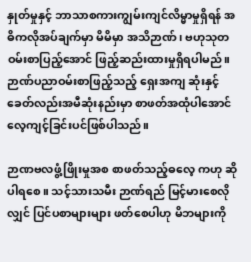နှုတ်မှုနှင့် ဘာသာစကားကျွမ်းကျင်လိမ္မာမှုရှိရန် အဓိကလိုအပ်ချက်မှာ မိမိမှာ အသိဉာဏ်၊ ဗဟုသုတ ဝမ်းစာပြည့်အောင် ဖြည့်ဆည်းထားမှုရှိရပါမည်။ ဉာဏ်ပညာဝမ်းစာဖြည့်သည့် ရှေးအကျ ဆုံးနှင့် ခေတ်လည်းအမီဆုံးနည်းမှာ စာဖတ်အထုံပါအောင်လေ့ကျင့်ခြင်းပင်ဖြစ်ပါသည်။

ဉာဏဗလဖွံ့ဖြိုးမှုအစ စာဖတ်သည့်ဓလေ့ ကဟု ဆိုပါရစေ။ သင့်သားသမီး ဉာဏ်ရည် မြင့်မားစေလိုလျှင် ပြင်ပစာများများ ဖတ်စေပါဟု မိဘများကို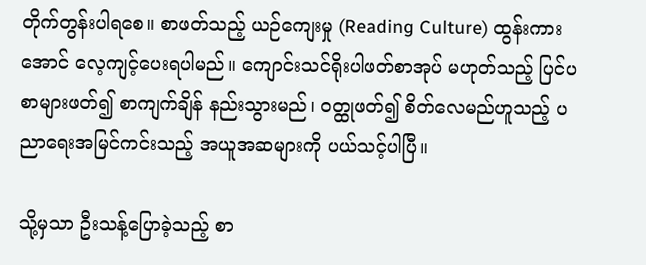တိုက်တွန်းပါရစေ။ စာဖတ်သည့် ယဉ်ကျေးမှု (Reading Culture) ထွန်းကားအောင် လေ့ကျင့်ပေးရပါမည်။ ကျောင်းသင်ရိုးပါဖတ်စာအုပ် မဟုတ်သည့် ပြင်ပစာများဖတ်၍ စာကျက်ချိန် နည်းသွားမည်၊ ဝတ္ထုဖတ်၍ စိတ်လေမည်ဟူသည့် ပညာရေးအမြင်ကင်းသည့် အယူအဆများကို ပယ်သင့်ပါပြီ။

သို့မှသာ ဦးသန့်ပြောခဲ့သည့် စာ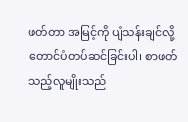ဖတ်တာ အမြင့်ကို ပျံသန်းချင်လို့ တောင်ပံတပ်ဆင်ခြင်းပါ၊ စာဖတ် သည့်လူမျိုးသည်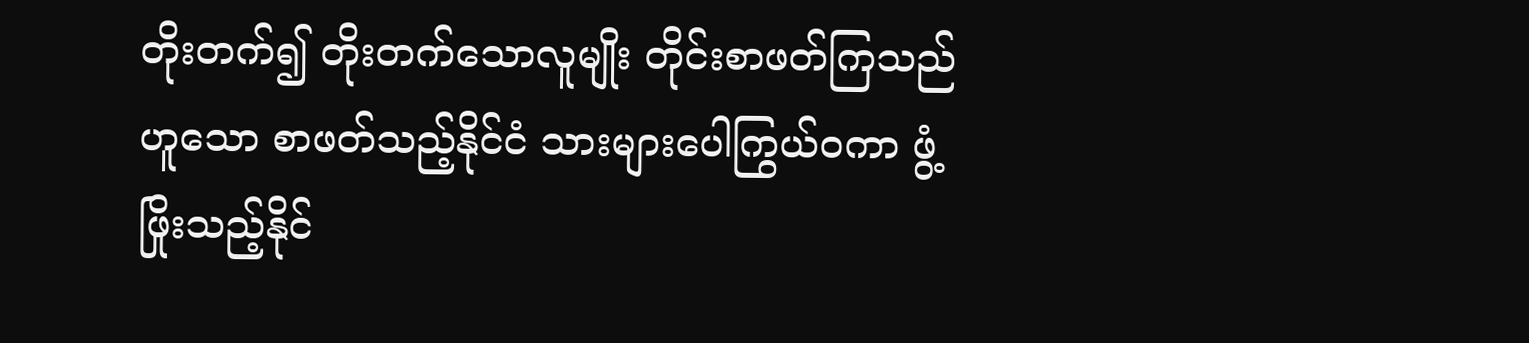တိုးတက်၍ တိုးတက်သောလူမျိုး တိုင်းစာဖတ်ကြသည် ဟူသော စာဖတ်သည့်နိုင်ငံ သားများပေါကြွယ်ဝကာ ဖွံ့ဖြိုးသည့်နိုင်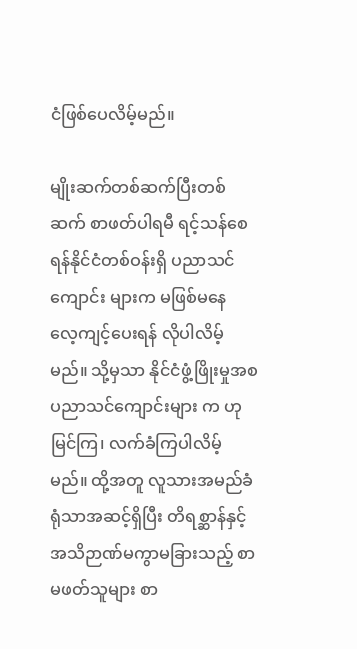ငံဖြစ်ပေလိမ့်မည်။

မျိုးဆက်တစ်ဆက်ပြီးတစ်ဆက် စာဖတ်ပါရမီ ရင့်သန်စေရန်နိုင်ငံတစ်ဝန်းရှိ ပညာသင်ကျောင်း များက မဖြစ်မနေ လေ့ကျင့်ပေးရန် လိုပါလိမ့်မည်။ သို့မှသာ နိုင်ငံဖွံ့ဖြိုးမှုအစ ပညာသင်ကျောင်းများ က ဟု မြင်ကြ၊ လက်ခံကြပါလိမ့်မည်။ ထို့အတူ လူသားအမည်ခံရုံသာအဆင့်ရှိပြီး တိရစ္ဆာန်နှင့် အသိဉာဏ်မကွာမခြားသည့် စာမဖတ်သူများ စာ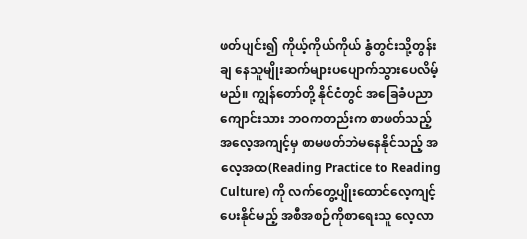ဖတ်ပျင်း၍ ကိုယ့်ကိုယ်ကိုယ် နွံတွင်းသို့တွန်းချ နေသူမျိုးဆက်များပပျောက်သွားပေလိမ့်မည်။ ကျွန်တော်တို့ နိုင်ငံတွင် အခြေခံပညာကျောင်းသား ဘဝကတည်းက စာဖတ်သည့် အလေ့အကျင့်မှ စာမဖတ်ဘဲမနေနိုင်သည့် အလေ့အထ(Reading Practice to Reading Culture) ကို လက်တွေ့ပျိုးထောင်လေ့ကျင့်ပေးနိုင်မည့် အစီအစဉ်ကိုစာရေးသူ လေ့လာ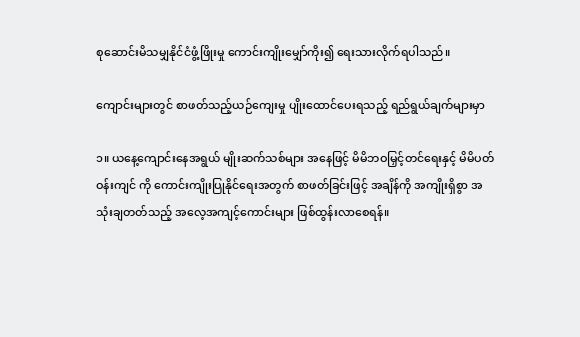စုဆောင်းမိသမျှနိုင်ငံဖွံ့ဖြိုးမှု ကောင်းကျိုးမျှော်ကိုး၍ ရေးသားလိုက်ရပါသည်။

ကျောင်းများတွင် စာဖတ်သည့်ယဉ်ကျေးမှု ပျိုးထောင်ပေးရသည့် ရည်ရွယ်ချက်များမှာ

၁။ ယနေ့ကျောင်းနေအရွယ် မျိုးဆက်သစ်များ အနေဖြင့် မိမိဘဝမြှင့်တင်ရေးနှင့် မိမိပတ်ဝန်းကျင် ကို ကောင်းကျိုးပြုနိုင်ရေးအတွက် စာဖတ်ခြင်းဖြင့် အချိန်ကို အကျိုးရှိစွာ အသုံးချတတ်သည့် အလေ့အကျင့်ကောင်းများ ဖြစ်ထွန်းလာစေရန်။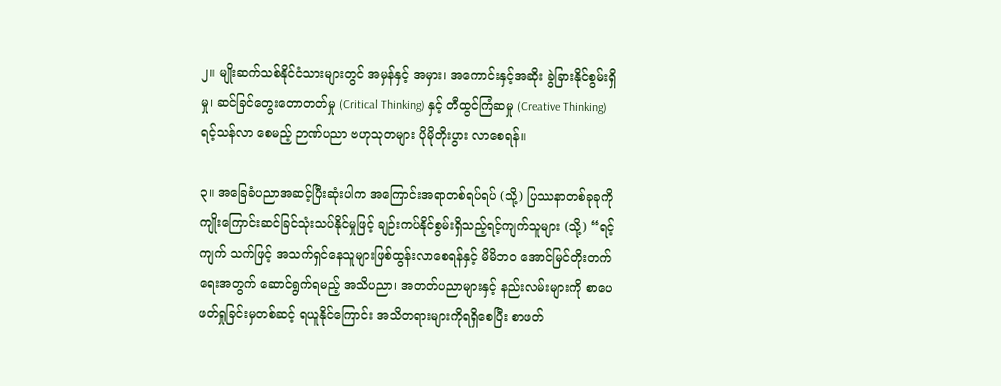၂။ မျိုးဆက်သစ်နိုင်ငံသားများတွင် အမှန်နှင့် အမှား၊ အကောင်းနှင့်အဆိုး ခွဲခြားနိုင်စွမ်းရှိမှု၊ ဆင်ခြင်တွေးတောတတ်မှု (Critical Thinking) နှင့် တီထွင်ကြံဆမှု (Creative Thinking) ရင့်သန်လာ စေမည့် ဉာဏ်ပညာ ဗဟုသုတများ ပိုမိုတိုးပွား လာစေရန်။

၃။ အခြေခံပညာအဆင့်ပြီးဆုံးပါက အကြောင်းအရာတစ်ရပ်ရပ် (သို့) ပြဿနာတစ်ခုခုကို ကျိုးကြောင်းဆင်ခြင်သုံးသပ်နိုင်မှုဖြင့် ချဉ်းကပ်နိုင်စွမ်းရှိသည့်ရင့်ကျက်သူများ (သို့) “ရင့်ကျက် သက်ဖြင့် အသက်ရှင်နေသူများဖြစ်ထွန်းလာစေရန်နှင့် မိမိဘဝ အောင်မြင်တိုးတက်ရေးအတွက် ဆောင်ရွက်ရမည့် အသိပညာ၊ အတတ်ပညာများနှင့် နည်းလမ်းများကို စာပေဖတ်ရှုခြင်းမှတစ်ဆင့် ရယူနိုင်ကြောင်း အသိတရားများကိုရရှိစေပြီး စာဖတ်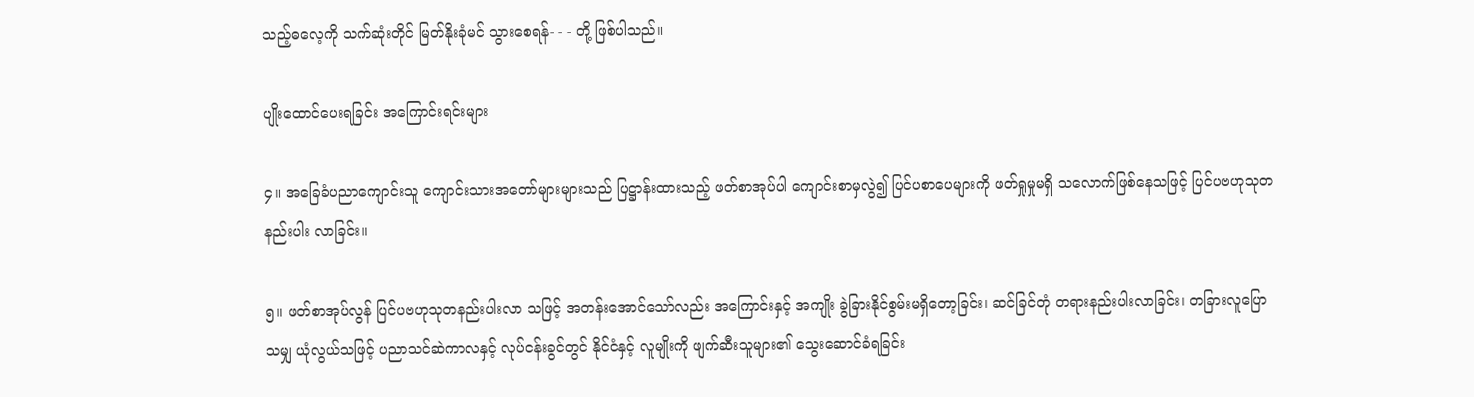သည့်ဓလေ့ကို သက်ဆုံးတိုင် မြတ်နိုးခုံမင် သွားစေရန်- - - တို့ ဖြစ်ပါသည်။

ပျိုးထောင်ပေးရခြင်း အကြောင်းရင်းများ

၄။ အခြေခံပညာကျောင်းသူ ကျောင်းသားအတော်များများသည် ပြဋ္ဌာန်းထားသည့် ဖတ်စာအုပ်ပါ ကျောင်းစာမှလွဲ၍ ပြင်ပစာပေများကို ဖတ်ရှုမှုမရှိ သလောက်ဖြစ်နေသဖြင့် ပြင်ပဗဟုသုတနည်းပါး လာခြင်း။

၅။ ဖတ်စာအုပ်လွန် ပြင်ပဗဟုသုတနည်းပါးလာ သဖြင့် အတန်းအောင်သော်လည်း အကြောင်းနှင့် အကျိုး ခွဲခြားနိုင်စွမ်းမရှိတော့ခြင်း၊ ဆင်ခြင်တုံ တရားနည်းပါးလာခြင်း၊ တခြားလူပြောသမျှ ယုံလွယ်သဖြင့် ပညာသင်ဆဲကာလနှင့် လုပ်ငန်းခွင်တွင် နိုင်ငံနှင့် လူမျိုးကို ဖျက်ဆီးသူများ၏ သွေးဆောင်ခံရခြင်း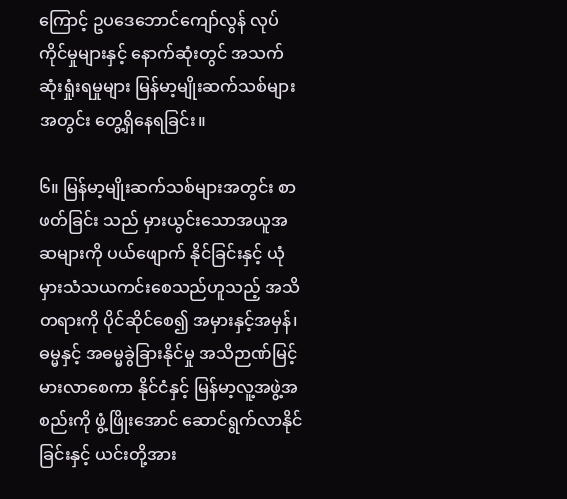ကြောင့် ဥပဒေဘောင်ကျော်လွန် လုပ်ကိုင်မှုများနှင့် နောက်ဆုံးတွင် အသက်ဆုံးရှုံးရမှုများ မြန်မာ့မျိုးဆက်သစ်များအတွင်း တွေ့ရှိနေရခြင်း။

၆။ မြန်မာ့မျိုးဆက်သစ်များအတွင်း စာဖတ်ခြင်း သည် မှားယွင်းသောအယူအဆများကို ပယ်ဖျောက် နိုင်ခြင်းနှင့် ယုံမှားသံသယကင်းစေသည်ဟူသည့် အသိတရားကို ပိုင်ဆိုင်စေ၍ အမှားနှင့်အမှန်၊ ဓမ္မနှင့် အဓမ္မခွဲခြားနိုင်မှု အသိဉာဏ်မြင့်မားလာစေကာ နိုင်ငံနှင့် မြန်မာ့လူ့အဖွဲ့အစည်းကို ဖွံ့ဖြိုးအောင် ဆောင်ရွက်လာနိုင်ခြင်းနှင့် ယင်းတို့အား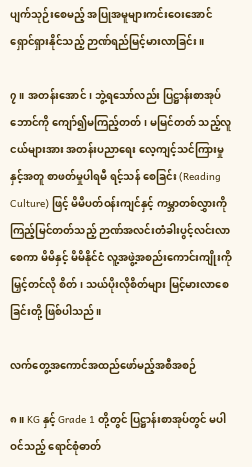ပျက်သုဉ်းစေမည့် အပြုအမူများကင်းဝေးအောင် ရှောင်ရှားနိုင်သည့် ဉာဏ်ရည်မြင့်မားလာခြင်း။

၇။ အတန်းအောင်၊ ဘွဲ့ရသော်လည်း ပြဋ္ဌာန်းစာအုပ်ဘောင်ကို ကျော်၍မကြည့်တတ်၊ မမြင်တတ် သည့်လူငယ်များအား အတန်းပညာရေး လေ့ကျင့်သင်ကြားမှုနှင့်အတူ စာဖတ်မှုပါရမီ ရင့်သန် စေခြင်း (Reading Culture) ဖြင့် မိမိပတ်ဝန်းကျင်နှင့် ကမ္ဘာတစ်လွှားကို ကြည့်မြင်တတ်သည့် ဉာဏ်အလင်းတံခါးပွင့်လင်းလာစေကာ မိမိနှင့် မိမိနိုင်ငံ လူ့အဖွဲ့အစည်းကောင်းကျိုးကို မြှင့်တင်လို စိတ်၊ သယ်ပိုးလိုစိတ်များ မြင့်မားလာစေခြင်းတို့ ဖြစ်ပါသည်။

လက်တွေ့အကောင်အထည်ဖော်မည့်အစီအစဉ်

၈။ KG နှင့် Grade 1 တို့တွင် ပြဋ္ဌာန်းစာအုပ်တွင် မပါဝင်သည့် ရောင်စုံဓာတ်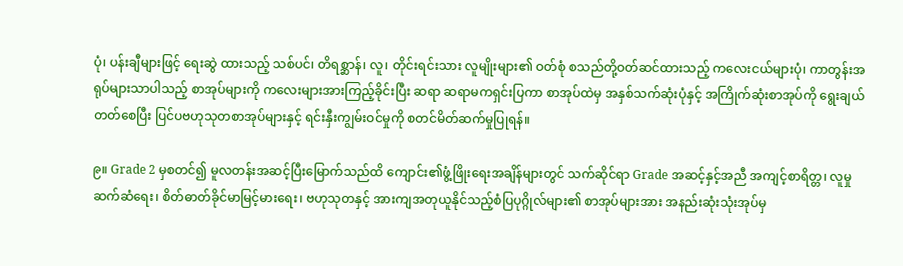ပုံ၊ ပန်းချီများဖြင့် ရေးဆွဲ ထားသည့် သစ်ပင်၊ တိရစ္ဆာန်၊ လူ၊ တိုင်းရင်းသား လူမျိုးများ၏ ဝတ်စုံ စသည်တို့ဝတ်ဆင်ထားသည့် ကလေးငယ်များပုံ၊ ကာတွန်းအရုပ်များသာပါသည့် စာအုပ်များကို ကလေးများအားကြည့်ခိုင်းပြီး ဆရာ ဆရာမကရှင်းပြကာ စာအုပ်ထဲမှ အနှစ်သက်ဆုံးပုံနှင့် အကြိုက်ဆုံးစာအုပ်ကို ရွေးချယ်တတ်စေပြီး ပြင်ပဗဟုသုတစာအုပ်များနှင့် ရင်းနှီးကျွမ်းဝင်မှုကို စတင်မိတ်ဆက်မှုပြုရန်။

၉။ Grade 2 မှစတင်၍ မူလတန်းအဆင့်ပြီးမြောက်သည်ထိ ကျောင်း၏ဖွံ့ဖြိုးရေးအချိန်များတွင် သက်ဆိုင်ရာ Grade အဆင့်နှင့်အညီ အကျင့်စာရိတ္တ၊ လူမှုဆက်ဆံရေး၊ စိတ်ဓာတ်ခိုင်မာမြင့်မားရေး၊ ဗဟုသုတနှင့် အားကျအတုယူနိုင်သည့်စံပြပုဂ္ဂိုလ်များ၏ စာအုပ်များအား အနည်းဆုံးသုံးအုပ်မှ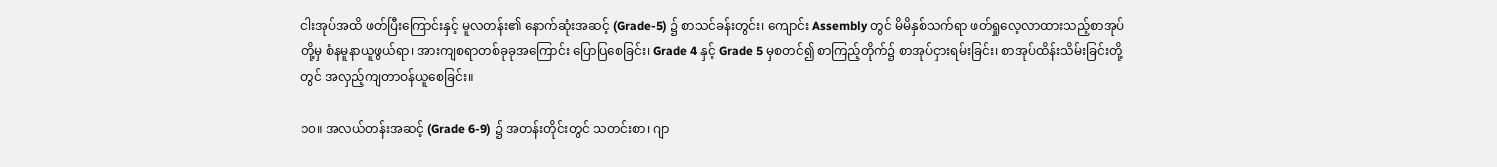ငါးအုပ်အထိ ဖတ်ပြီးကြောင်းနှင့် မူလတန်း၏ နောက်ဆုံးအဆင့် (Grade-5) ၌ စာသင်ခန်းတွင်း၊ ကျောင်း Assembly တွင် မိမိနှစ်သက်ရာ ဖတ်ရှုလေ့လာထားသည့်စာအုပ်တို့မှ စံနမူနာယူဖွယ်ရာ၊ အားကျစရာတစ်ခုခုအကြောင်း ပြောပြစေခြင်း၊ Grade 4 နှင့် Grade 5 မှစတင်၍ စာကြည့်တိုက်၌ စာအုပ်ငှားရမ်းခြင်း၊ စာအုပ်ထိန်းသိမ်းခြင်းတို့တွင် အလှည့်ကျတာဝန်ယူစေခြင်း။

၁၀။ အလယ်တန်းအဆင့် (Grade 6-9) ၌ အတန်းတိုင်းတွင် သတင်းစာ၊ ဂျာ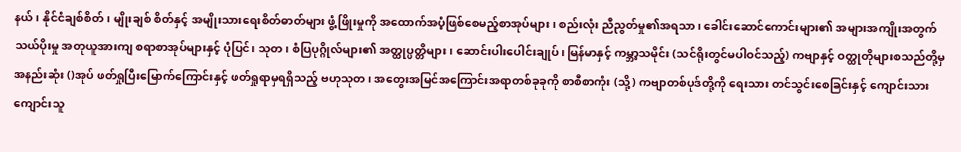နယ်၊ နိုင်ငံချစ်စိတ်၊ မျိုးချစ် စိတ်နှင့် အမျိုးသားရေးစိတ်ဓာတ်များ ဖွံ့ဖြိုးမှုကို အထောက်အပံ့ဖြစ်စေမည့်စာအုပ်များ၊ စည်းလုံး ညီညွတ်မှု၏အရသာ၊ ခေါင်းဆောင်ကောင်းများ၏ အများအကျိုးအတွက် သယ်ပိုးမှု အတုယူအားကျ စရာစာအုပ်များနှင့် ပုံပြင်၊ သုတ၊ စံပြပုဂ္ဂိုလ်များ၏ အတ္ထုပ္ပတ္တိများ၊ ဆောင်းပါးပေါင်းချုပ်၊ မြန်မာနှင့် ကမ္ဘာ့သမိုင်း (သင်ရိုးတွင်မပါဝင်သည့်) ကဗျာနှင့် ဝတ္ထုတိုများစသည်တို့မှ အနည်းဆုံး ()အုပ် ဖတ်ရှုပြီးမြောက်ကြောင်းနှင့် ဖတ်ရှုရာမှရရှိသည့် ဗဟုသုတ၊ အတွေးအမြင်အကြောင်းအရာတစ်ခုခုကို စာစီစာကုံး (သို့) ကဗျာတစ်ပုဒ်တို့ကို ရေးသား တင်သွင်းစေခြင်းနှင့် ကျောင်းသား ကျောင်းသူ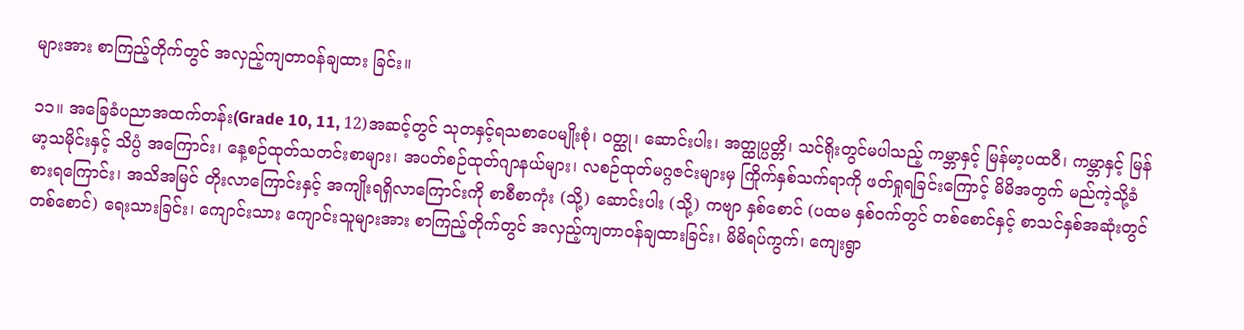များအား စာကြည့်တိုက်တွင် အလှည့်ကျတာဝန်ချထား ခြင်း။

၁၁။ အခြေခံပညာအထက်တန်း(Grade 10, 11, 12)အဆင့်တွင် သုတနှင့်ရသစာပေမျိုးစုံ၊ ဝတ္ထု၊ ဆောင်းပါး၊ အတ္ထုပ္ပတ္တိ၊ သင်ရိုးတွင်မပါသည့် ကမ္ဘာနှင့် မြန်မာ့ပထဝီ၊ ကမ္ဘာနှင့် မြန်မာ့သမိုင်းနှင့် သိပ္ပံ အကြောင်း၊ နေ့စဉ်ထုတ်သတင်းစာများ၊ အပတ်စဉ်ထုတ်ဂျာနယ်များ၊ လစဉ်ထုတ်မဂ္ဂဇင်းများမှ ကြိုက်နှစ်သက်ရာကို ဖတ်ရှုရခြင်းကြောင့် မိမိအတွက် မည်ကဲ့သို့ခံစားရကြောင်း၊ အသိအမြင် တိုးလာကြောင်းနှင့် အကျိုးရရှိလာကြောင်းကို စာစီစာကုံး (သို့) ဆောင်းပါး (သို့) ကဗျာ နှစ်စောင် (ပထမ နှစ်ဝက်တွင် တစ်စောင်နှင့် စာသင်နှစ်အဆုံးတွင် တစ်စောင်) ရေးသားခြင်း၊ ကျောင်းသား ကျောင်းသူများအား စာကြည့်တိုက်တွင် အလှည့်ကျတာဝန်ချထားခြင်း၊ မိမိရပ်ကွက်၊ ကျေးရွာ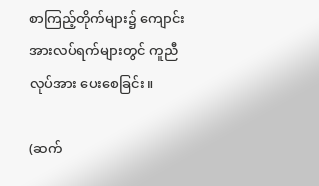စာကြည့်တိုက်များ၌ ကျောင်းအားလပ်ရက်များတွင် ကူညီလုပ်အား ပေးစေခြင်း။

(ဆက်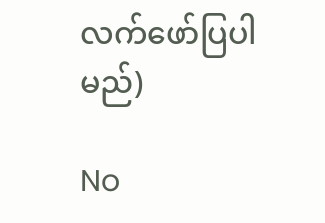လက်ဖော်ပြပါမည်)

No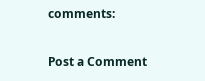comments:

Post a Comment